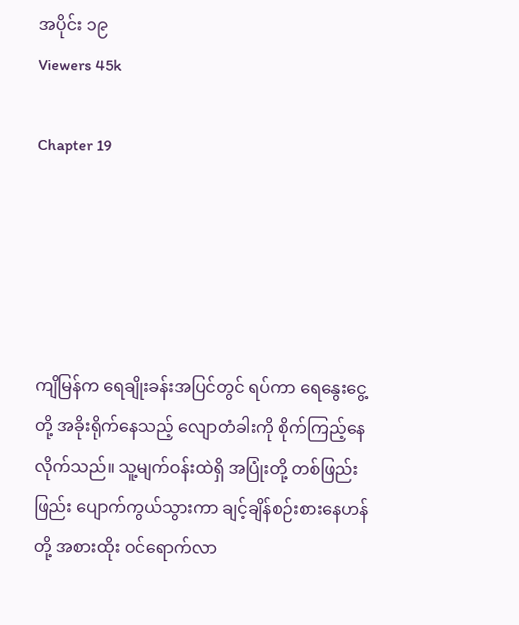အပိုင်း ၁၉
Viewers 45k

Chapter 19





ကျိမြန်က ရေချိုးခန်းအပြင်တွင် ရပ်ကာ ရေနွေးငွေ့တို့ အခိုးရိုက်နေသည့် လျောတံခါးကို စိုက်ကြည့်နေလိုက်သည်။ သူ့မျက်ဝန်းထဲရှိ အပြုံးတို့ တစ်ဖြည်းဖြည်း ပျောက်ကွယ်သွားကာ ချင့်ချိန်စဉ်းစားနေဟန်တို့ အစားထိုး ဝင်ရောက်လာ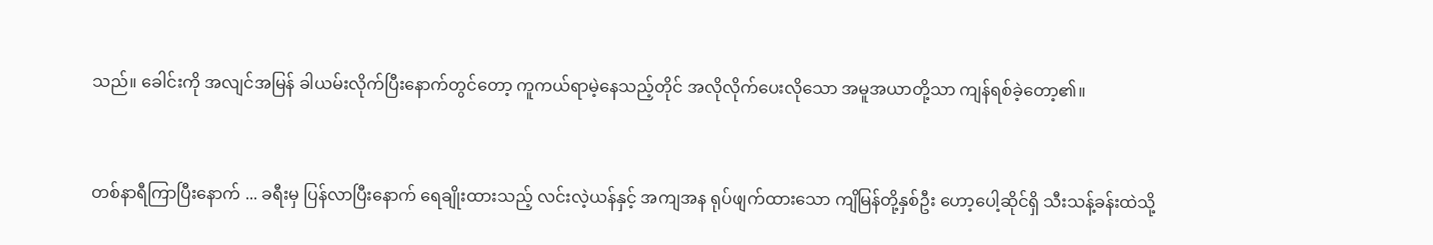သည်။ ခေါင်းကို အလျင်အမြန် ခါယမ်းလိုက်ပြီးနောက်တွင်တော့ ကူကယ်ရာမဲ့နေသည့်တိုင် အလိုလိုက်ပေးလိုသော အမူအယာတို့သာ ကျန်ရစ်ခဲ့တော့၏။


တစ်နာရီကြာပြီးနောက် ... ခရီးမှ ပြန်လာပြီးနောက် ရေချိုးထားသည့် လင်းလဲ့ယန်နှင့် အကျအန ရုပ်ဖျက်ထားသော ကျိမြန်တို့နှစ်ဦး ဟော့ပေါ့ဆိုင်ရှိ သီးသန့်ခန်းထဲသို့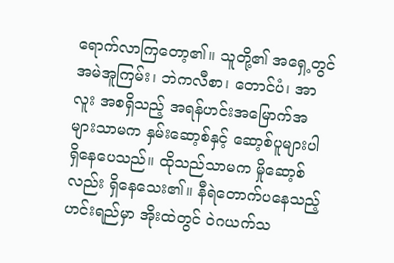ရောက်လာကြတော့၏။ သူတို့၏ အရှေ့တွင် အမဲအူကြမ်း၊ ဘဲကလီစာ၊ တောင်ပံ၊ အာလူး အစရှိသည့် အရန်ဟင်းအမြောက်အများသာမက နှမ်းဆော့စ်နှင့် ဆော့စ်ပူများပါ ရှိနေပေသည်။ ထိုသည်သာမက မှိုဆော့စ်လည်း ရှိနေသေး၏။ နီရဲတောက်ပနေသည့် ဟင်းရည်မှာ အိုးထဲတွင် ဝဲဂယက်သ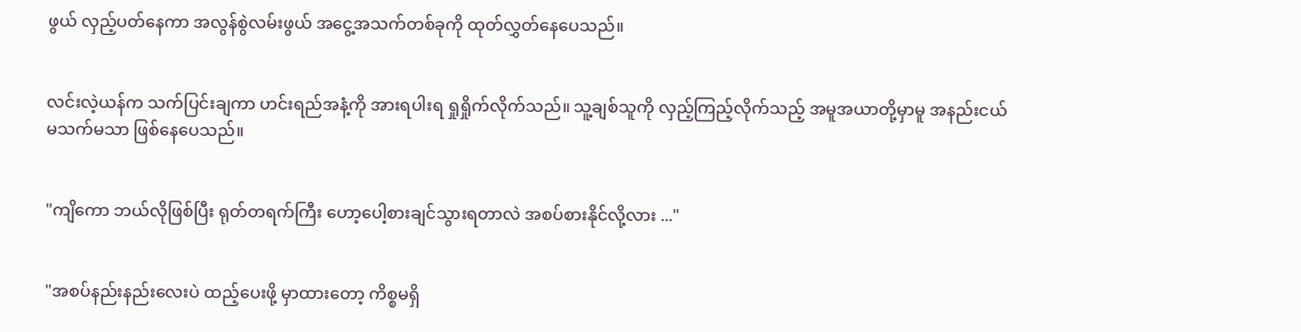ဖွယ် လှည့်ပတ်နေကာ အလွန်စွဲလမ်းဖွယ် အငွေ့အသက်တစ်ခုကို ထုတ်လွှတ်နေပေသည်။


လင်းလဲ့ယန်က သက်ပြင်းချကာ ဟင်းရည်အနံ့ကို အားရပါးရ ရှုရှိုက်လိုက်သည်။ သူ့ချစ်သူကို လှည့်ကြည့်လိုက်သည့် အမူအယာတို့မှာမူ အနည်းငယ် မသက်မသာ ဖြစ်နေပေသည်။


"ကျိကော ဘယ်လိုဖြစ်ပြီး ရုတ်တရက်ကြီး ဟော့ပေါ့စားချင်သွားရတာလဲ အစပ်စားနိုင်လို့လား ..."


"အစပ်နည်းနည်းလေးပဲ ထည့်ပေးဖို့ မှာထားတော့ ကိစ္စမရှိ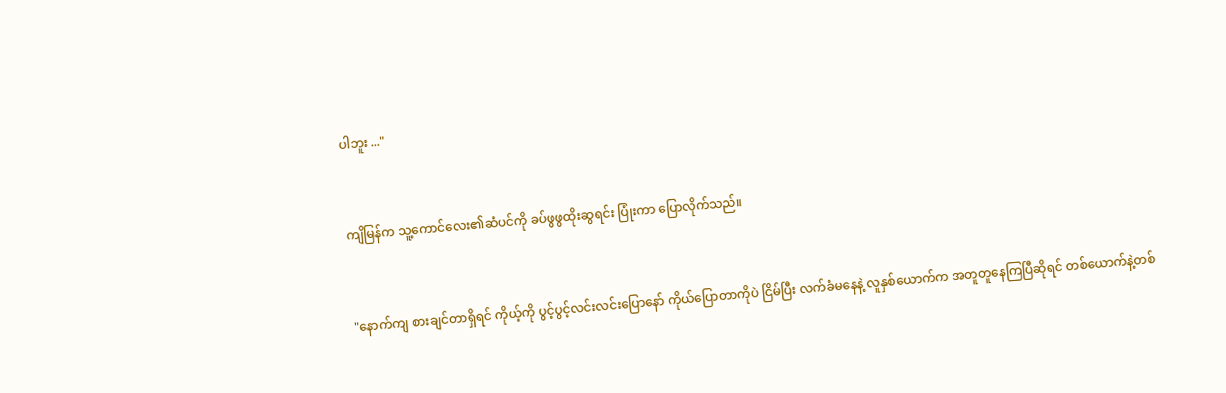ပါဘူး ..."


ကျိမြန်က သူ့ကောင်လေး၏ဆံပင်ကို ခပ်ဖွဖွထိုးဆွရင်း ပြုံးကာ ပြောလိုက်သည်။


"နောက်ကျ စားချင်တာရှိရင် ကိုယ့်ကို ပွင့်ပွင့်လင်းလင်းပြောနော် ကိုယ်ပြောတာကိုပဲ ငြိမ်ပြီး လက်ခံမနေနဲ့ လူနှစ်ယောက်က အတူတူနေကြပြီဆိုရင် တစ်ယောက်နဲ့တစ်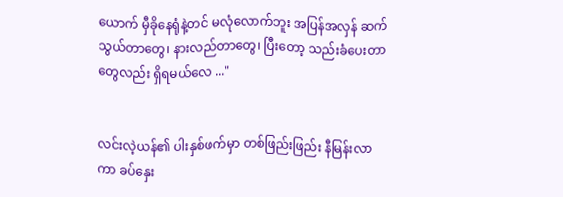ယောက် မှီခိုနေရုံနဲ့တင် မလုံလောက်ဘူး အပြန်အလှန် ဆက်သွယ်တာတွေ၊ နားလည်တာတွေ၊ ပြီးတော့ သည်းခံပေးတာတွေလည်း ရှိရမယ်လေ ..."


လင်းလဲ့ယန်၏ ပါးနှစ်ဖက်မှာ တစ်ဖြည်းဖြည်း နီမြန်းလာကာ ခပ်နှေး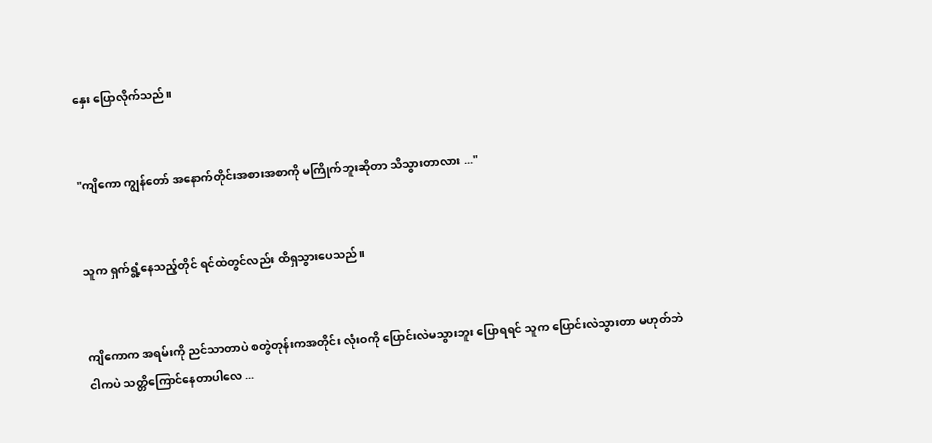နှေး ပြောလိုက်သည်။


"ကျိကော ကျွန်တော် အနောက်တိုင်းအစားအစာကို မကြိုက်ဘူးဆိုတာ သိသွားတာလား ..."


သူက ရှက်ရွံ့နေသည့်တိုင် ရင်ထဲတွင်လည်း ထိရှသွားပေသည်။


ကျိကောက အရမ်းကို ညင်သာတာပဲ စတွဲတုန်းကအတိုင်း လုံးဝကို ပြောင်းလဲမသွားဘူး ပြောရရင် သူက ပြောင်းလဲသွားတာ မဟုတ်ဘဲ ငါကပဲ သတ္တိကြောင်နေတာပါလေ ...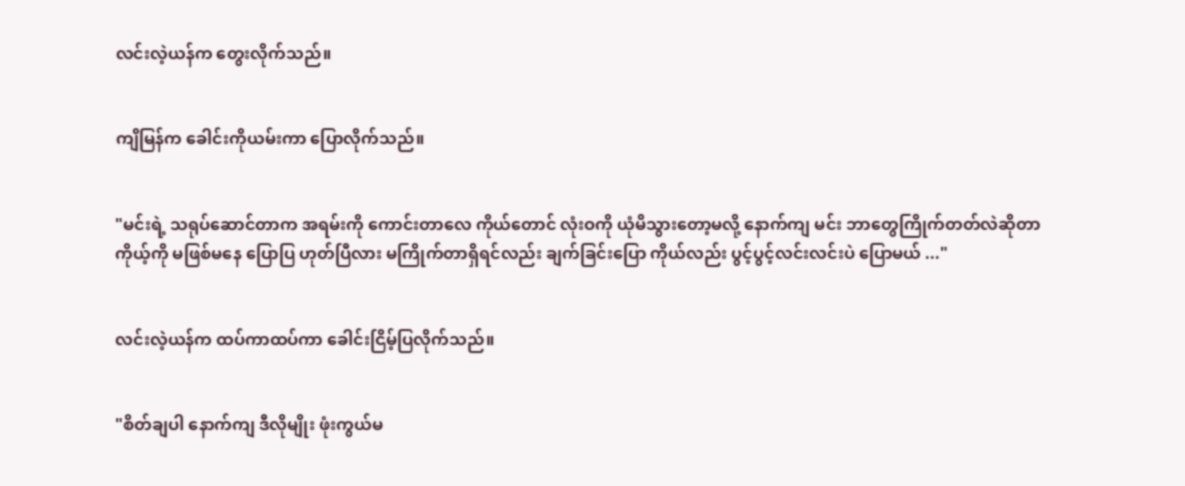လင်းလဲ့ယန်က တွေးလိုက်သည်။


ကျိမြန်က ခေါင်းကိုယမ်းကာ ပြောလိုက်သည်။


"မင်းရဲ့ သရုပ်ဆောင်တာက အရမ်းကို ကောင်းတာလေ ကိုယ်တောင် လုံးဝကို ယုံမိသွားတော့မလို့ နောက်ကျ မင်း ဘာတွေကြိုက်တတ်လဲဆိုတာ ကိုယ့်ကို မဖြစ်မနေ ပြောပြ ဟုတ်ပြီလား မကြိုက်တာရှိရင်လည်း ချက်ခြင်းပြော ကိုယ်လည်း ပွင့်ပွင့်လင်းလင်းပဲ ပြောမယ် ..."


လင်းလဲ့ယန်က ထပ်ကာထပ်ကာ ခေါင်းငြိမ့်ပြလိုက်သည်။


"စိတ်ချပါ နောက်ကျ ဒီလိုမျိုး ဖုံးကွယ်မ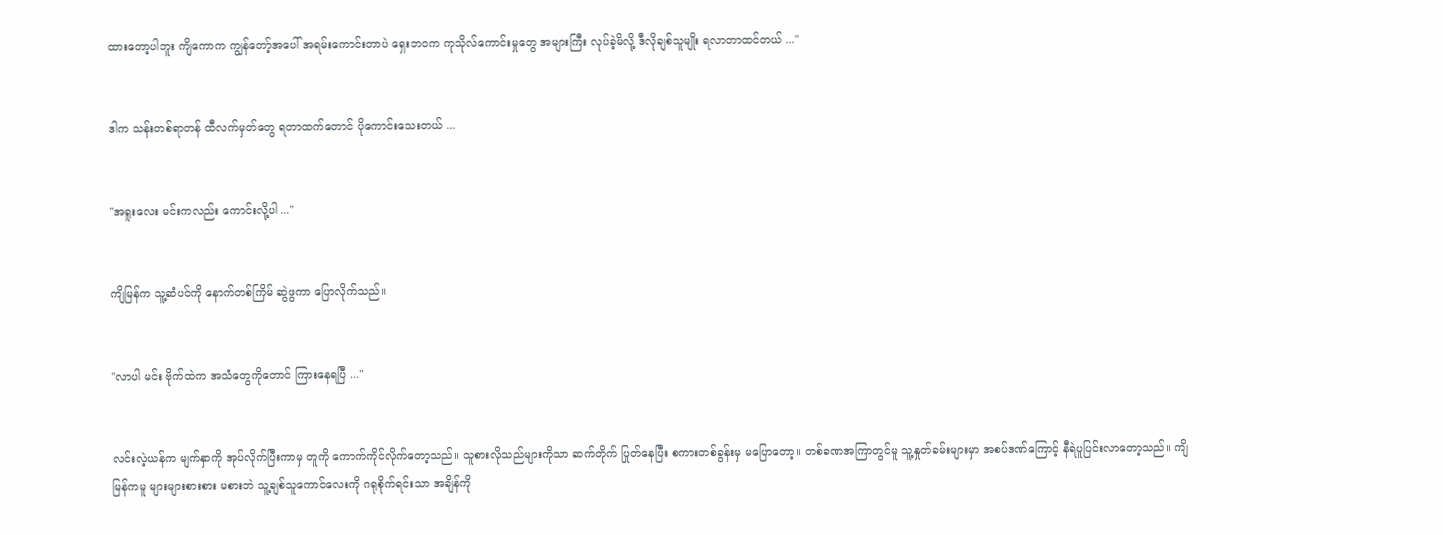ထားတော့ပါဘူး ကျိကောက ကျွန်တော့်အပေါ် အရမ်းကောင်းတာပဲ ရှေးဘဝက ကုသိုလ်ကောင်းမှုတွေ အများကြီး လုပ်ခဲ့မိလို့ ဒီလိုချစ်သူမျိုး ရလာတာထင်တယ် ..."


ဒါက သန်းတစ်ရာတန် ထီလက်မှတ်တွေ ရတာထက်တောင် ပိုကောင်းသေးတယ် ...


"အရူးလေး မင်းကလည်း ကောင်းလို့ပါ ..."


ကျိမြန်က သူ့ဆံပင်ကို နောက်တစ်ကြိမ် ဆွဲဖွကာ ပြောလိုက်သည်။


"လာပါ မင်း ဗိုက်ထဲက အသံတွေကိုတောင် ကြားနေရပြီ ..."


လင်းလဲ့ယန်က မျက်နှာကို အုပ်လိုက်ပြီးကာမှ တူကို ကောက်ကိုင်လိုက်တော့သည်။ သူစားလိုသည်များကိုသာ ဆက်တိုက် ပြုတ်နေပြီး စကားတစ်ခွန်းမှ မပြောတော့။ တစ်ခဏအကြာတွင်မူ သူ့နှုတ်ခမ်းများမှာ အစပ်ဒဏ်ကြောင့် နီရဲပူပြင်းလာတော့သည်။ ကျိမြန်ကမူ များများစားစား မစားဘဲ သူ့ချစ်သူကောင်လေးကို ဂရုစိုက်ရင်းသာ အချိန်ကို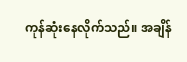ကုန်ဆုံးနေလိုက်သည်။ အချိန်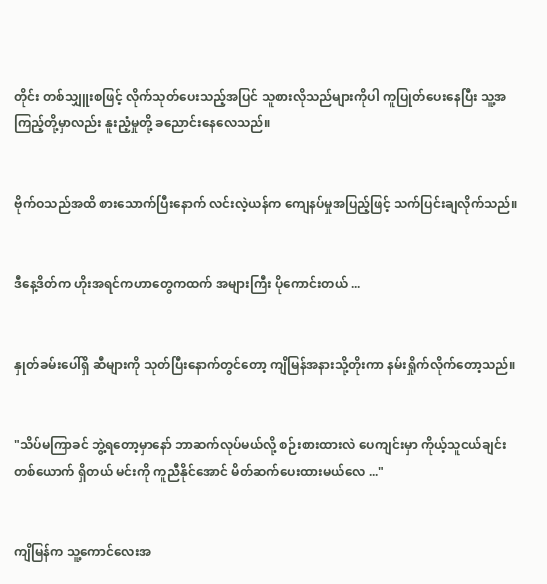တိုင်း တစ်သျှူးစဖြင့် လိုက်သုတ်ပေးသည့်အပြင် သူစားလိုသည်များကိုပါ ကူပြုတ်ပေးနေပြီး သူ့အကြည့်တို့မှာလည်း နူးညံ့မှုတို့ ခညောင်းနေလေသည်။


ဗိုက်ဝသည်အထိ စားသောက်ပြီးနောက် လင်းလဲ့ယန်က ကျေနပ်မှုအပြည့်ဖြင့် သက်ပြင်းချလိုက်သည်။


ဒီနေ့ဒိတ်က ဟိုးအရင်ကဟာတွေကထက် အများကြီး ပိုကောင်းတယ် ...


နှုတ်ခမ်းပေါ်ရှိ ဆီများကို သုတ်ပြီးနောက်တွင်တော့ ကျိမြန်အနားသို့တိုးကာ နမ်းရှိုက်လိုက်တော့သည်။


"သိပ်မကြာခင် ဘွဲ့ရတော့မှာနော် ဘာဆက်လုပ်မယ်လို့ စဉ်းစားထားလဲ ပေကျင်းမှာ ကိုယ့်သူငယ်ချင်းတစ်ယောက် ရှိတယ် မင်းကို ကူညီနိုင်အောင် မိတ်ဆက်ပေးထားမယ်လေ ..."


ကျိမြန်က သူ့ကောင်လေးအ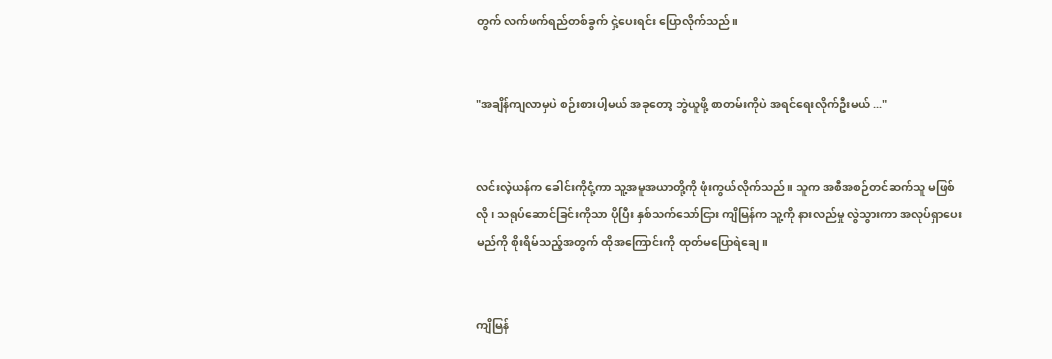တွက် လက်ဖက်ရည်တစ်ခွက် ငှဲ့ပေးရင်း ပြောလိုက်သည်။


"အချိန်ကျလာမှပဲ စဉ်းစားပါ့မယ် အခုတော့ ဘွဲယူဖို့ စာတမ်းကိုပဲ အရင်ရေးလိုက်ဦးမယ် ..."


လင်းလဲ့ယန်က ခေါင်းကိုငုံ့ကာ သူ့အမူအယာတို့ကို ဖုံးကွယ်လိုက်သည်။ သူက အစီအစဉ်တင်ဆက်သူ မဖြစ်လို၊ သရုပ်ဆောင်ခြင်းကိုသာ ပိုပြီး နှစ်သက်သော်ငြား ကျိမြန်က သူ့ကို နားလည်မှု လွဲသွားကာ အလုပ်ရှာပေးမည်ကို စိုးရိမ်သည့်အတွက် ထိုအကြောင်းကို ထုတ်မပြောရဲချေ။


ကျိမြန်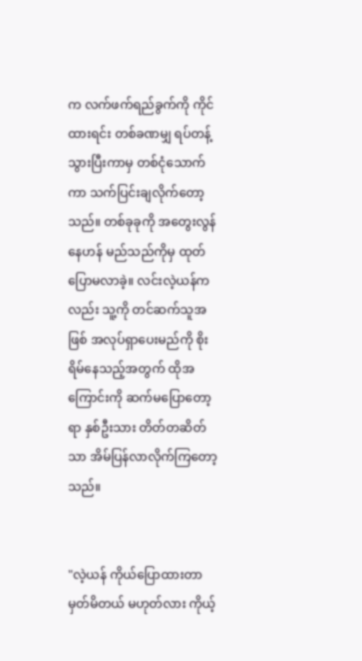က ‌လက်ဖက်ရည်ခွက်ကို ကိုင်ထားရင်း တစ်ခဏမျှ ရပ်တန့်သွားပြီးကာမှ တစ်ငုံသောက်ကာ သက်ပြင်းချလိုက်တော့သည်။ တစ်ခုခုကို အတွေးလွန်နေဟန် မည်သည်ကိုမှ ထုတ်ပြောမလာခဲ့။ လင်းလဲ့ယန်ကလည်း သူ့ကို တင်ဆက်သူအဖြစ် အလုပ်ရှာပေးမည်ကို စိုးရိမ်နေသည့်အတွက် ထိုအကြောင်းကို ဆက်မပြောတော့ရာ နှစ်ဦးသား တိတ်တဆိတ်သာ အိမ်ပြန်လာလိုက်ကြတော့သည်။


"လဲ့ယန် ကိုယ်ပြောထားတာ မှတ်မိတယ် မဟုတ်လား ကိုယ့်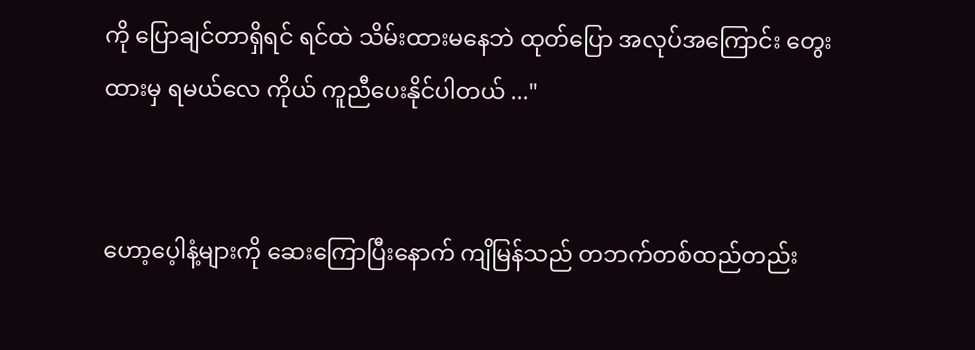ကို ပြောချင်တာရှိရင် ရင်ထဲ သိမ်းထားမနေဘဲ ထုတ်ပြော အလုပ်အကြောင်း တွေးထားမှ ရမယ်လေ ကိုယ် ကူညီပေးနိုင်ပါတယ် ..."


ဟော့ပေ့ါနံ့များကို ဆေးကြောပြီးနောက် ကျိမြန်သည် တဘက်တစ်ထည်တည်း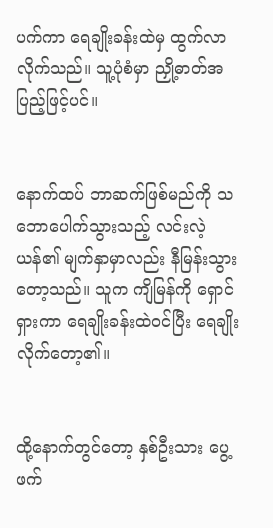ပက်ကာ ရေချိုးခန်းထဲမှ ထွက်လာလိုက်သည်။ သူ့ပုံစံမှာ ညှို့ဓာတ်အပြည့်ဖြင့်ပင်။


နောက်ထပ် ဘာဆက်ဖြစ်မည်ကို သဘောပေါက်သွားသည့် လင်းလဲ့ယန်၏ မျက်နှာမှာလည်း နီမြန်းသွားတော့သည်။ သူက ကျိမြန်ကို ရှောင်ရှားကာ ရေချိုးခန်းထဲဝင်ပြီး ရေချိုးလိုက်တော့၏။


ထို့နောက်တွင်တော့ နှစ်ဦးသား ပွေ့ဖက်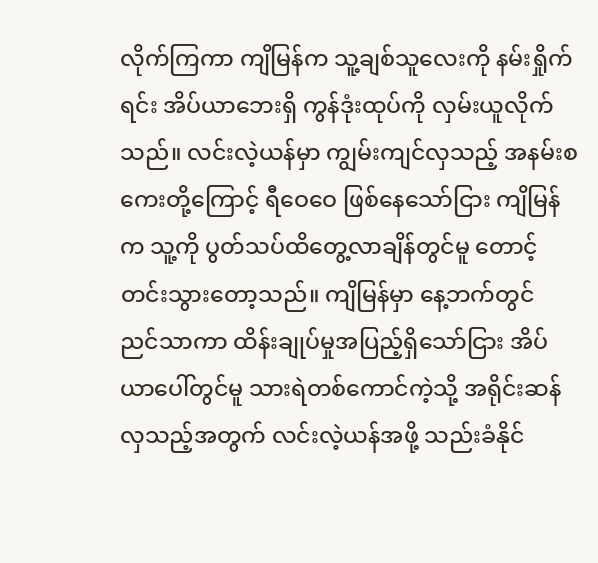လိုက်ကြကာ ကျိမြန်က သူ့ချစ်သူလေးကို နမ်းရှိုက်ရင်း အိပ်ယာဘေးရှိ ကွန်ဒုံးထုပ်ကို လှမ်းယူလိုက်သည်။ လင်းလဲ့ယန်မှာ ကျွမ်းကျင်လှသည့် အနမ်းစကေးတို့ကြောင့် ရီဝေဝေ ဖြစ်နေသော်ငြား ကျိမြန်က သူ့ကို ပွတ်သပ်ထိတွေ့လာချိန်တွင်မူ တောင့်တင်းသွားတော့သည်။ ကျိမြန်မှာ နေ့ဘက်တွင် ညင်သာကာ ထိန်းချုပ်မှုအပြည့်ရှိသော်ငြား အိပ်ယာပေါ်တွင်မူ သားရဲတစ်ကောင်ကဲ့သို့ အရိုင်းဆန်လှသည့်အတွက် လင်းလဲ့ယန်အဖို့ သည်းခံနိုင်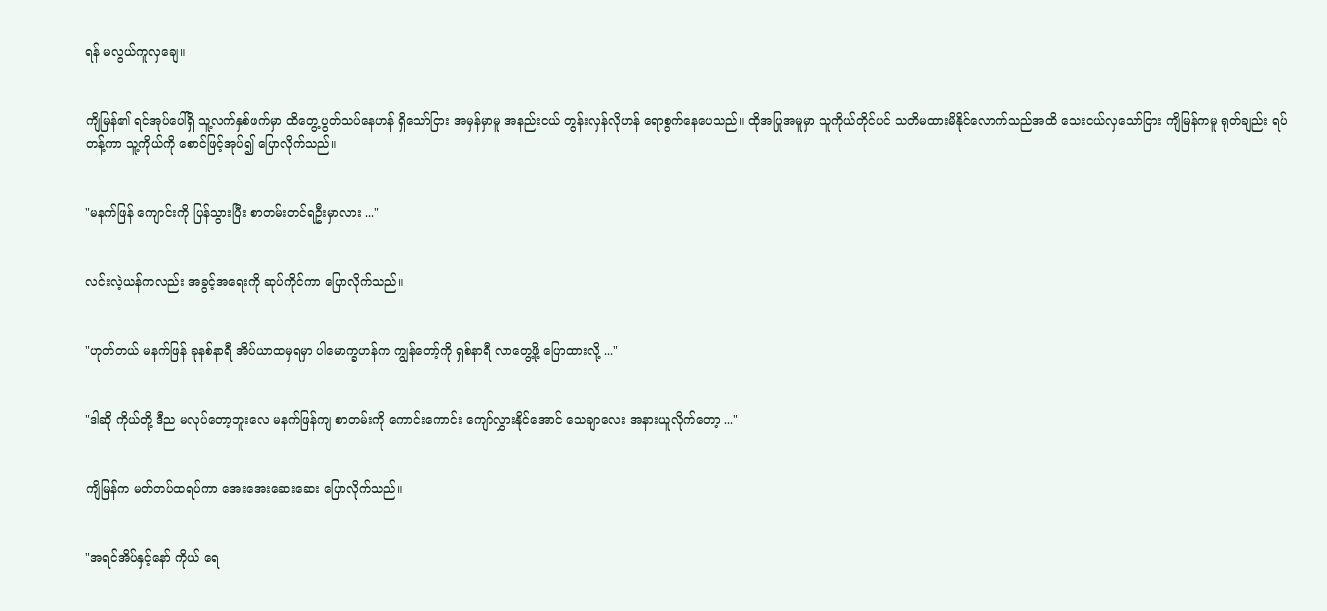ရန် မလွယ်ကူလှချေ။


ကျိမြန်၏ ရင်အုပ်ပေါ်ရှိ သူ့လက်နှစ်ဖက်မှာ ထိတွေ့ပွတ်သပ်နေဟန် ရှိသော်ငြား အမှန်မှာမူ အနည်းငယ် တွန်းလှန်လိုဟန် ရောစွက်နေပေသည်။ ထိုအပြုအမူမှာ သူကိုယ်တိုင်ပင် သတိမထားမိနိုင်လောက်သည်အထိ သေးငယ်လှသော်ငြား ကျိမြန်ကမူ ရုတ်ချည်း ရပ်တန့်ကာ သူ့ကိုယ်ကို စောင်ဖြင့်အုပ်၍ ပြောလိုက်သည်။


"မနက်ဖြန် ကျောင်းကို ပြန်သွားပြီး စာတမ်းတင်ရဦးမှာလား ..."


လင်းလဲ့ယန်ကလည်း အခွင့်အရေးကို ဆုပ်ကိုင်ကာ ပြောလိုက်သည်။


"ဟုတ်တယ် မနက်ဖြန် ခုနစ်နာရီ အိပ်ယာထမှရမှာ ပါမောက္ခဟန်က ကျွန်တော့်ကို ရှစ်နာရီ လာတွေ့ဖို့ ပြောထားလို့ ..."


"ဒါဆို ကိုယ်တို့ ဒီည မလုပ်တော့ဘူးလေ မနက်ဖြန်ကျ စာတမ်းကို ကောင်းကောင်း ကျော်လွှားနိုင်အောင် သေချာလေး အနားယူလိုက်တော့ ..."


ကျိမြန်က မတ်တပ်ထရပ်ကာ အေးအေးဆေးဆေး ပြောလိုက်သည်။


"အရင်အိပ်နှင့်နော် ကိုယ် ရေ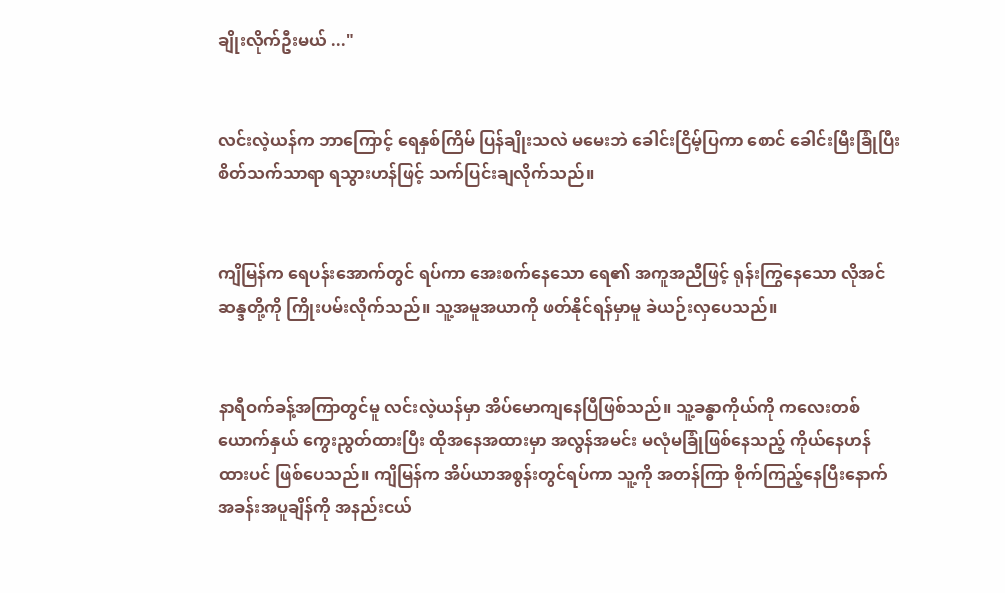ချိုးလိုက်ဦးမယ် ..."


လင်းလဲ့ယန်က ဘာကြောင့် ရေနှစ်ကြိမ် ပြန်ချိုးသလဲ မမေးဘဲ ခေါင်းငြိမ့်ပြကာ စောင် ခေါင်းမြီးခြုံပြီး စိတ်သက်သာရာ ရသွားဟန်ဖြင့် သက်ပြင်းချလိုက်သည်။


ကျိမြန်က ရေပန်းအောက်တွင် ရပ်ကာ အေးစက်နေသော‌ ရေ၏ အကူအညီဖြင့် ရုန်းကြွနေသော လိုအင်ဆန္ဒတို့ကို ကြိုးပမ်းလိုက်သည်။ သူ့အမူအယာကို ဖတ်နိုင်ရန်မှာမူ ခဲယဉ်းလှပေသည်။


နာရီဝက်ခန့်အကြာတွင်မူ လင်းလဲ့ယန်မှာ အိပ်မောကျနေပြီဖြစ်သည်။ သူ့ခန္ဓာကိုယ်ကို ကလေးတစ်ယောက်နှယ် ကွေးညွတ်ထားပြီး ထိုအနေအထားမှာ အလွန်အမင်း မလုံမခြုံဖြစ်နေသည့် ကိုယ်နေဟန်ထားပင် ဖြစ်ပေသည်။ ကျိမြန်က အိပ်ယာအစွန်းတွင်ရပ်ကာ သူ့ကို အတန်ကြာ စိုက်ကြည့်နေပြီးနောက် အခန်းအပူချိန်ကို အနည်းငယ်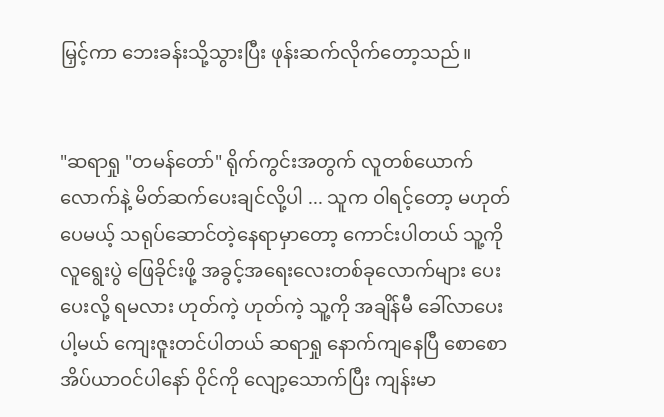မြှင့်ကာ ဘေးခန်းသို့သွားပြီး ဖုန်းဆက်လိုက်တော့သည်။


"ဆရာရှု "တမန်တော်" ရိုက်ကွင်းအတွက် လူတစ်ယောက်လောက်နဲ့ မိတ်ဆက်ပေးချင်လို့ပါ ... သူက ဝါရင့်တော့ မဟုတ်ပေမယ့် သရုပ်ဆောင်တဲ့နေရာမှာတော့ ကောင်းပါတယ် သူ့ကို လူရွေးပွဲ ဖြေခိုင်းဖို့ အခွင့်အရေးလေးတစ်ခုလောက်များ ပေးပေးလို့ ရမလား ဟုတ်ကဲ့ ဟုတ်ကဲ့ သူ့ကို အချိန်မီ ခေါ်လာပေးပါ့မယ် ကျေးဇူးတင်ပါတယ် ဆရာရှု နောက်ကျနေပြီ စောစောအိပ်ယာဝင်ပါနော် ဝိုင်ကို လျော့သောက်ပြီး ကျန်းမာ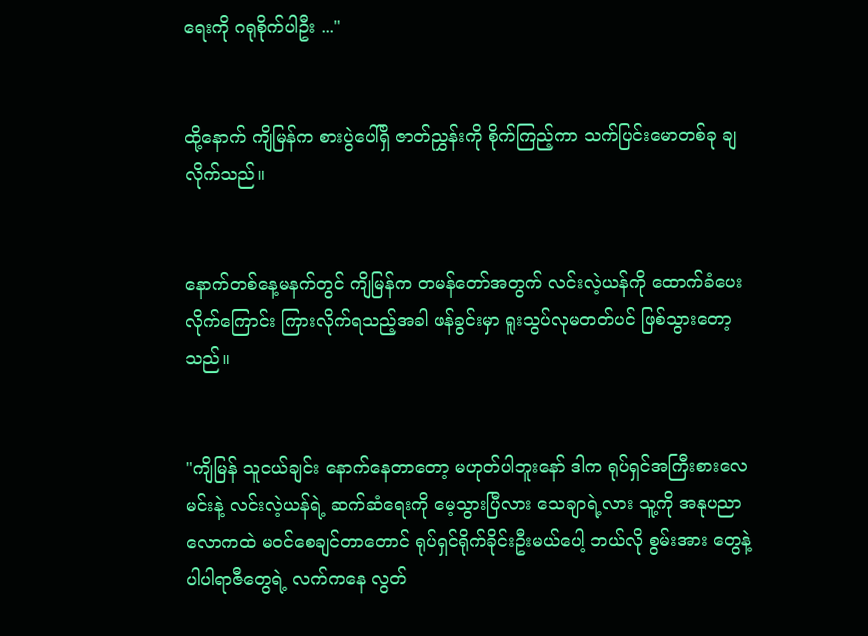ရေးကို ဂရုစိုက်ပါဦး ..."


ထို့နောက် ကျိမြန်က စားပွဲပေါ်ရှိ ဇာတ်ညွှန်းကို စိုက်ကြည့်ကာ သက်ပြင်းမောတစ်ခု ချလိုက်သည်။


နောက်တစ်နေ့မနက်တွင် ကျိမြန်က တမန်တော်အတွက် လင်းလဲ့ယန်ကို ထောက်ခံပေးလိုက်ကြောင်း ကြားလိုက်ရသည့်အခါ ဖန်ခွင်းမှာ ရူးသွပ်လုမတတ်ပင် ဖြစ်သွားတော့သည်။


"ကျိမြန် သူငယ်ချင်း နောက်နေတာတော့ မဟုတ်ပါဘူးနော် ဒါက ရုပ်ရှင်အကြီးစားလေ မင်းနဲ့ လင်းလဲ့ယန်ရဲ့ ဆက်ဆံရေးကို မေ့သွားပြီလား သေချာရဲ့လား သူ့ကို အနုပညာလောကထဲ မဝင်စေချင်တာတောင် ရုပ်ရှင်ရိုက်ခိုင်းဦးမယ်ပေါ့ ဘယ်လို စွမ်းအား‌ တွေနဲ့ ပါပါရာဇီတွေရဲ့ လက်ကနေ လွတ်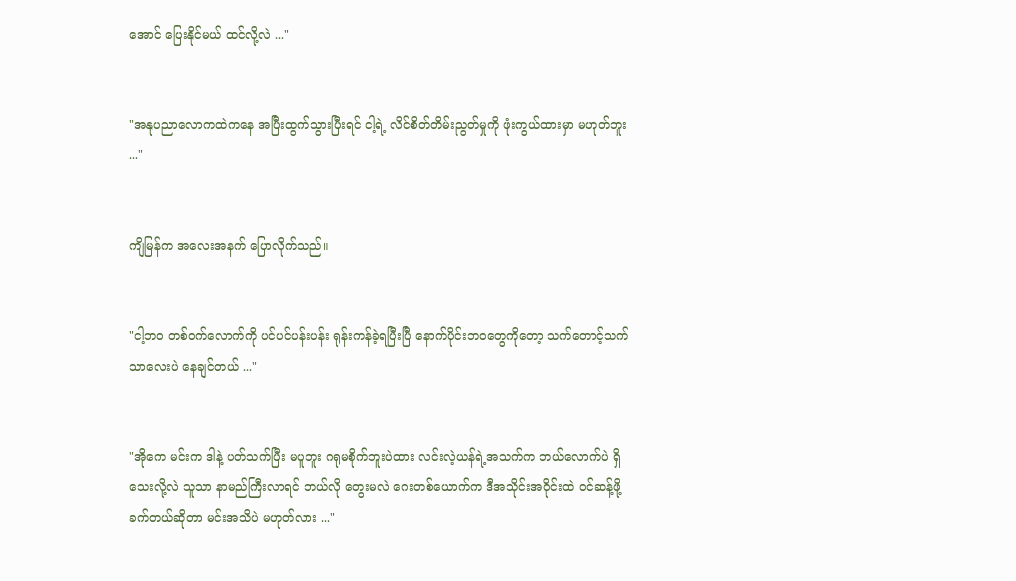အောင် ပြေးနိုင်မယ် ထင်လို့လဲ ..."


"အနုပညာလောကထဲကနေ အပြီးထွက်သွားပြီးရင် ငါ့ရဲ့ လိင်စိတ်တိမ်းညွတ်မှုကို ဖုံးကွယ်ထားမှာ မဟုတ်ဘူး ..."


ကျိမြန်က အလေးအနက် ပြောလိုက်သည်။


"ငါ့ဘဝ တစ်ဝက်လောက်ကို ပင်ပင်ပန်းပန်း ရုန်းကန်ခဲ့ရပြီးပြီ နောက်ပိုင်းဘဝတွေကိုတော့ သက်တောင့်သက်သာလေးပဲ နေချင်တယ် ..."


"အိုကေ မင်းက ဒါနဲ့ ပတ်သက်ပြီး မပူဘူး ဂရုမစိုက်ဘူးပဲထား လင်းလဲ့ယန်ရဲ့အသက်က ဘယ်လောက်ပဲ ရှိသေးလို့လဲ သူသာ နာမည်ကြီးလာရင် ဘယ်လို တွေးမလဲ ဂေးတစ်ယောက်က ဒီအသိုင်းအဝိုင်းထဲ ဝင်ဆန့်ဖို့ ခက်တယ်ဆိုတာ မင်းအသိပဲ မဟုတ်လား ..."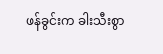ဖန်ခွင်းက ခါးသီးစွာ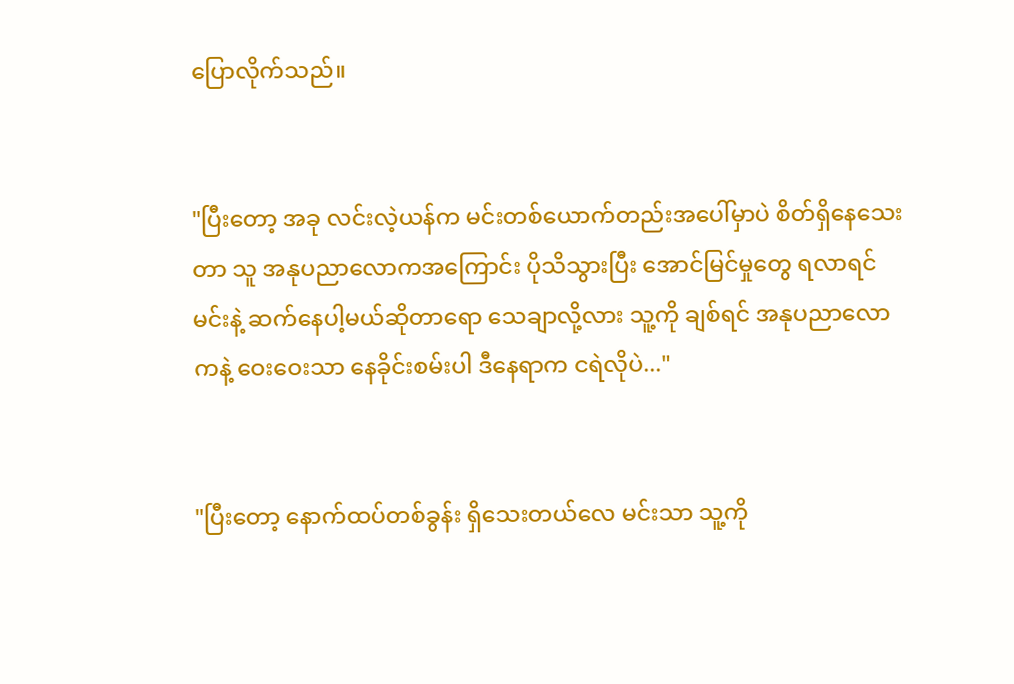ပြောလိုက်သည်။


"ပြီးတော့ အခု လင်းလဲ့ယန်က မင်းတစ်ယောက်တည်းအပေါ်မှာပဲ စိတ်ရှိနေသေးတာ သူ အနုပညာလောကအကြောင်း ပိုသိသွားပြီး အောင်မြင်မှုတွေ ရလာရင် မင်းနဲ့ ဆက်နေပါ့မယ်ဆိုတာရော သေချာလို့လား သူ့ကို ချစ်ရင် အနုပညာလောကနဲ့ ဝေးဝေးသာ နေခိုင်းစမ်းပါ ဒီနေရာက ငရဲလိုပဲ..."


"ပြီးတော့ နောက်ထပ်တစ်ခွန်း ရှိသေးတယ်လေ မင်းသာ သူ့ကို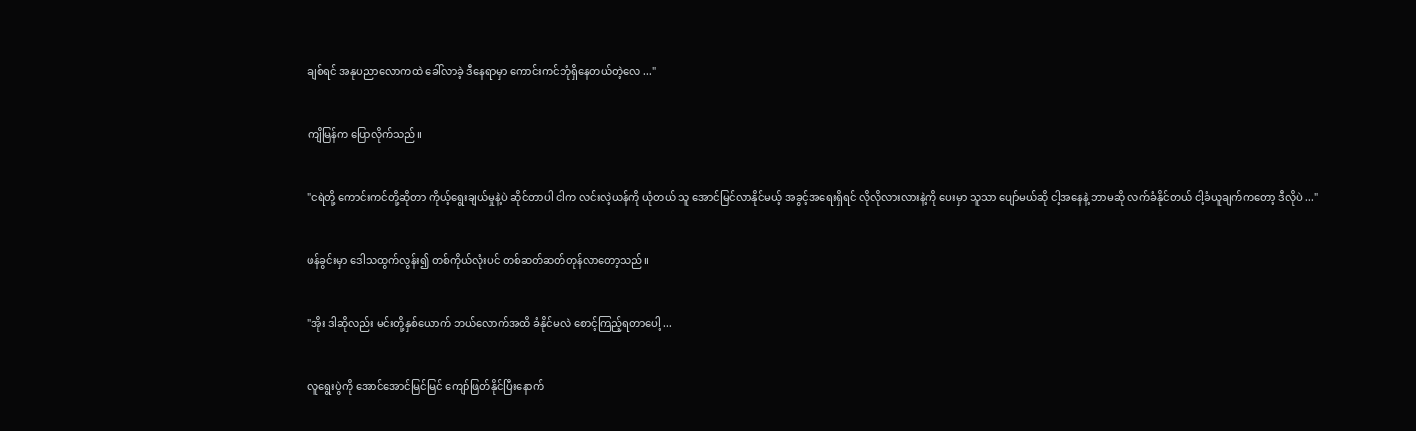ချစ်ရင် အနုပညာလောကထဲ ခေါ်လာခဲ့ ဒီနေရာမှာ ကောင်းကင်ဘုံရှိနေတယ်တဲ့လေ ..."


ကျိမြန်က ပြောလိုက်သည်။


"ငရဲတို့ ကောင်းကင်တို့ဆိုတာ ကိုယ့်ရွေးချယ်မှုနဲ့ပဲ ဆိုင်တာပါ ငါက လင်းလဲ့ယန်ကို ယုံတယ် သူ အောင်မြင်လာနိုင်မယ့် အခွင့်အရေးရှိရင် လိုလိုလားလားနဲ့ကို ပေးမှာ သူသာ ပျော်မယ်ဆို ငါ့အနေနဲ့ ဘာမဆို လက်ခံနိုင်တယ် ငါ့ခံယူချက်ကတော့ ဒီလိုပဲ ..."


ဖန်ခွင်းမှာ ဒေါသထွက်လွန်း၍ တစ်ကိုယ်လုံးပင် တစ်ဆတ်ဆတ်တုန်လာတော့သည်။


"အိုး ဒါဆိုလည်း မင်းတို့နှစ်ယောက် ဘယ်လောက်အထိ ခံနိုင်မလဲ စောင့်ကြည့်ရတာပေါ့ ...


လူရွေးပွဲကို အောင်အောင်မြင်မြင် ကျော်ဖြတ်နိုင်ပြီးနောက်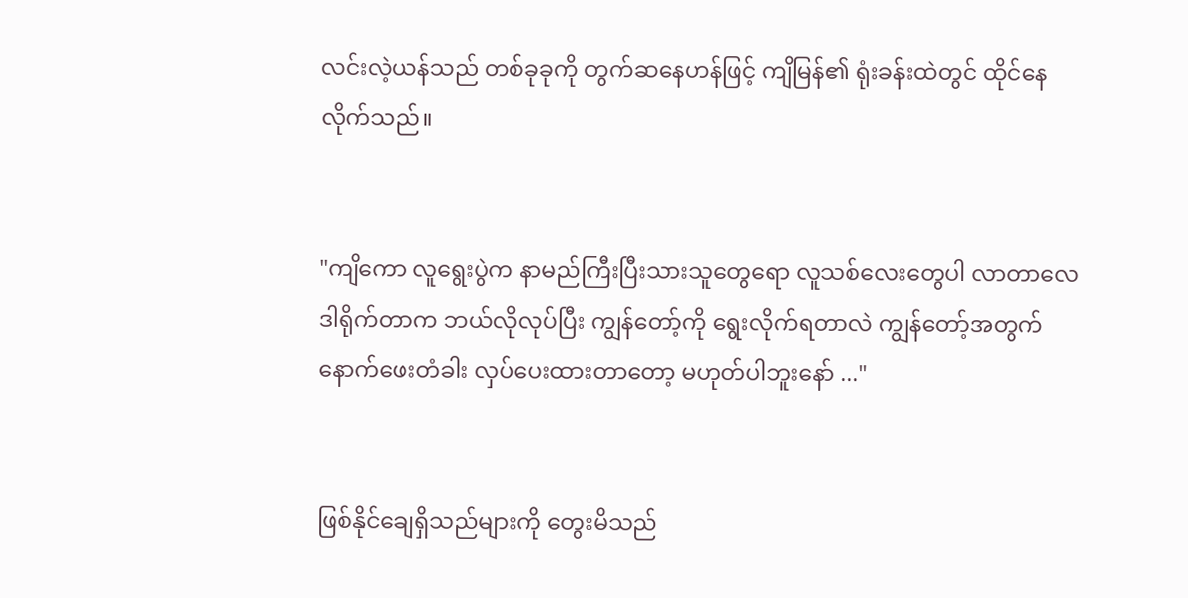လင်းလဲ့ယန်သည် တစ်ခုခုကို တွက်‌ဆနေဟန်ဖြင့် ကျိမြန်၏ ရုံးခန်းထဲတွင် ထိုင်နေလိုက်သည်။


"ကျိကော လူရွေးပွဲက နာမည်ကြီးပြီးသားသူတွေရော လူသစ်လေးတွေပါ လာတာလေ ဒါရိုက်တာက ဘယ်လိုလုပ်ပြီး ကျွန်တော့်ကို ရွေးလိုက်ရတာလဲ ကျွန်တော့်အတွက် နောက်ဖေးတံခါး လှပ်ပေးထားတာတော့ မဟုတ်ပါဘူးနော် ..."


ဖြစ်နိုင်ချေရှိသည်များကို တွေးမိသည်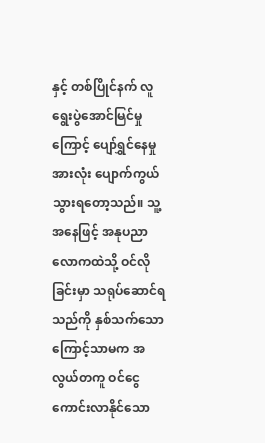နှင့် တစ်ပြိုင်နက် လူရွေးပွဲအောင်မြင်မှုကြောင့် ပျော်ရွှင်နေမှုအားလုံး ပျောက်ကွယ်သွားရတော့သည်။ သူ့အနေဖြင့် အနုပညာလောကထဲသို့ ဝင်လိုခြင်းမှာ သရုပ်ဆောင်ရသည်ကို နှစ်သက်သောကြောင့်သာမက အလွယ်တကူ ဝင်ငွေကောင်းလာနိုင်သော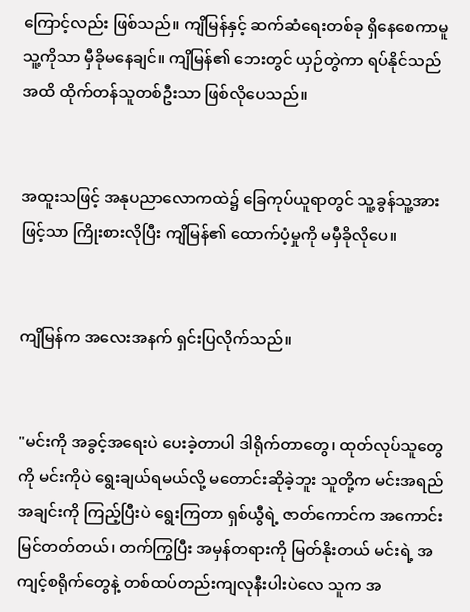ကြောင့်လည်း ဖြစ်သည်။ ကျိမြန်နှင့် ဆက်ဆံရေးတစ်ခု ရှိနေစေကာမူ သူ့ကိုသာ မှီခိုမနေချင်။ ကျိမြန်၏ ဘေးတွင် ယှဉ်တွဲကာ ရပ်နိုင်သည်အထိ ထိုက်တန်သူတစ်ဦးသာ ဖြစ်လိုပေသည်။


အထူးသဖြင့် အနုပညာလောကထဲ၌ ခြေကုပ်ယူရာတွင် သူ့ခွန်သူ့အားဖြင့်သာ ကြိုးစားလိုပြီး ကျိမြန်၏ ထောက်ပံ့မှုကို မမှီခိုလိုပေ။


ကျိမြန်က အလေးအနက် ရှင်းပြလိုက်သည်။


"မင်းကို အခွင့်အရေးပဲ ပေးခဲ့တာပါ ဒါရိုက်တာတွေ၊ ထုတ်လုပ်သူတွေကို မင်းကိုပဲ ရွေးချယ်ရမယ်လို့ မတောင်းဆိုခဲ့ဘူး သူတို့က မင်းအရည်အချင်းကို ကြည့်ပြီးပဲ ရွေးကြတာ ရှစ်ယွီရဲ့ ဇာတ်ကောင်က အကောင်းမြင်တတ်တယ်၊ တက်ကြွပြီး အမှန်တရားကို မြတ်နိုးတယ် မင်းရဲ့ အကျင့်စရိုက်တွေနဲ့ တစ်ထပ်တည်းကျလုနီးပါးပဲလေ သူက အ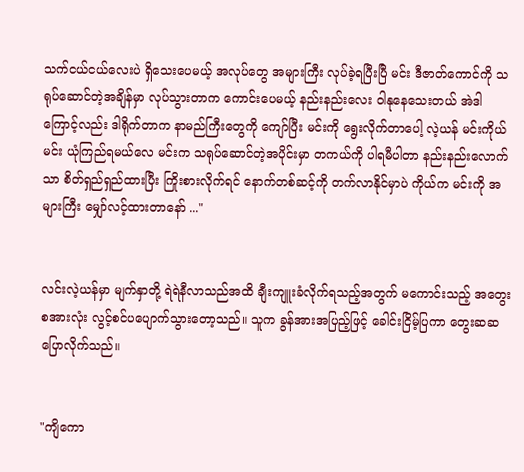သက်ငယ်ငယ်လေးပဲ ရှိသေးပေမယ့် အလုပ်တွေ အများကြီး လုပ်ခဲ့ရပြီးပြီ မင်း ဒီဇာတ်ကောင်ကို သရုပ်‌ဆောင်တဲ့အချိန်မှာ လုပ်သွားတာက ကောင်းပေမယ့် နည်းနည်းလေး ဝါနုနေသေးတယ် အဲဒါကြောင့်လည်း ဒါရိုက်တာက နာမည်ကြီးတွေကို ကျော်ပြီး မင်းကို ရွေးလိုက်တာပေါ့ လဲ့ယန် မင်းကိုယ်မင်း ယုံကြည်ရမယ်လေ မင်းက သရုပ်ဆောင်တဲ့အပိုင်းမှာ တကယ်ကို ပါရမီပါတာ နည်းနည်းလောက်သာ စိတ်ရှည်ရှည်ထားပြီး ကြိုးစားလိုက်ရင် နောက်တစ်ဆင့်ကို တက်လာနိုင်မှာပဲ ကိုယ်က မင်းကို အများကြီး မျှော်လင့်ထားတာနော် ..."


လင်းလဲ့ယန်မှာ မျက်နှာတို့ ရဲရဲနီလာသည်အထိ ချီးကျူးခံလိုက်ရသည့်အတွက် မကောင်းသည့် အတွေးစအားလုံး လွင့်စင်ပပျောက်သွားတော့သည်။ သူက ခွန်အားအပြည့်ဖြင့် ခေါင်းငြိမ့်ပြကာ တွေးဆဆ ပြောလိုက်သည်။


"ကျိကော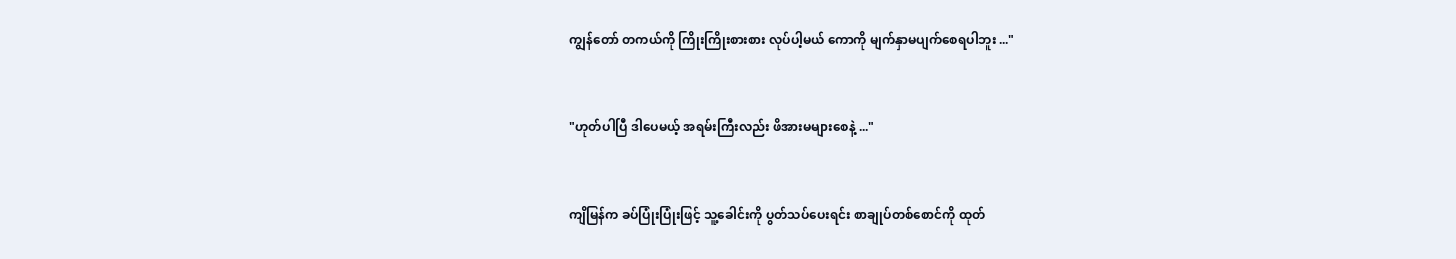ကျွန်တော် တကယ်ကို ကြိုးကြိုးစားစား လုပ်ပါ့မယ် ကောကို မျက်နှာမပျက်စေရပါဘူး ..."


"ဟုတ်ပါပြီ ဒါပေမယ့် အရမ်းကြီးလည်း ဖိအားမများစေနဲ့ ..."


ကျိမြန်က ခပ်ပြုံးပြုံးဖြင့် သူ့ခေါင်းကို ပွတ်သပ်ပေးရင်း စာချုပ်တစ်စောင်ကို ထုတ်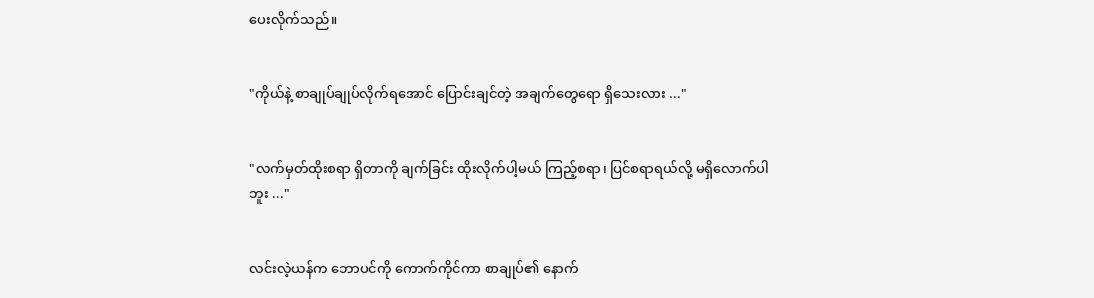ပေးလိုက်သည်။


"ကိုယ်နဲ့ စာချုပ်ချုပ်လိုက်ရအောင် ပြောင်းချင်တဲ့ အချက်တွေရော ရှိသေးလား ..."


"လက်မှတ်ထိုးစရာ ရှိတာကို ချက်ခြင်း ထိုးလိုက်ပါ့မယ် ကြည့်စရာ၊ ပြင်စရာရယ်လို့ မရှိလောက်ပါဘူး ..."


လင်းလဲ့ယန်က ဘောပင်ကို ကောက်ကိုင်ကာ စာချုပ်၏ နောက်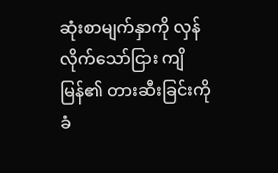ဆုံးစာမျက်နှာကို လှန်လိုက်သော်ငြား ကျိမြန်၏ တားဆီးခြင်းကို ခံ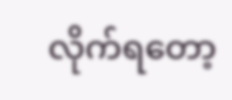လိုက်ရတော့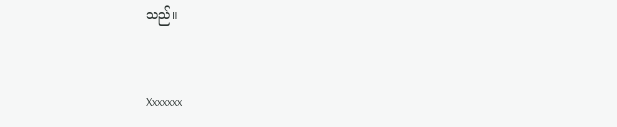သည်။


Xxxxxxx